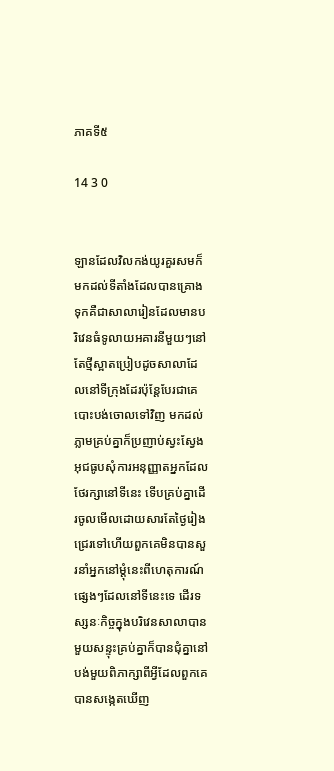ភាគទី៥

14 3 0


ឡានដែលវិលកង់យូរគួរសមក៏មកដល់ទីតាំងដែលបានគ្រោងទុកគឺជាសាលារៀនដែលមានបរិវេនធំទូលាយអគារនីមួយៗនៅតែថ្មីស្អាតប្រៀបដូចសាលាដែលនៅទីក្រុងដែរប៉ុន្ដែបែរជាគេបោះបង់ចោលទៅវិញ មកដល់ភ្លាមគ្រប់គ្នាក៏ប្រញាប់ស្វះស្វែងអុជធូបសុំការអនុញ្ញាតអ្នកដែលថែរក្សានៅទីនេះ ទើបគ្រប់គ្នាដើរចូលមើលដោយសារតែថ្ងៃរៀងជ្រេរទៅហើយពួកគេមិនបានសួរនាំអ្នកនៅម្ដុំនេះពីហេតុការណ៍ផ្សេងៗដែលនៅទីនេះទេ ដើរទស្សនៈកិច្ចក្នុងបរិវេនសាលាបានមួយសន្ទុះគ្រប់គ្នាក៏បានជុំគ្នានៅបង់មួយពិភាក្សាពីអ្វីដែលពួកគេបានសង្កេតឃើញ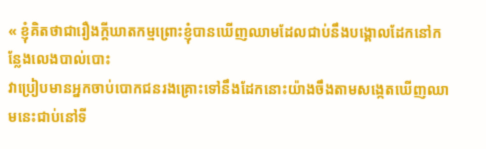« ខ្ញុំគិតថាជារឿងក្ដីឃាតកម្មព្រោះខ្ញុំបានឃើញឈាមដែលជាប់នឹងបង្គោលដែកនៅកន្លែងលេងបាល់បោះ
វាប្រៀបមានអ្នកចាប់បោកជនរងគ្រោះទៅនឹងដែកនោះយ៉ាងចឹងតាមសង្កេតឃើញឈាមនេះជាប់នៅទី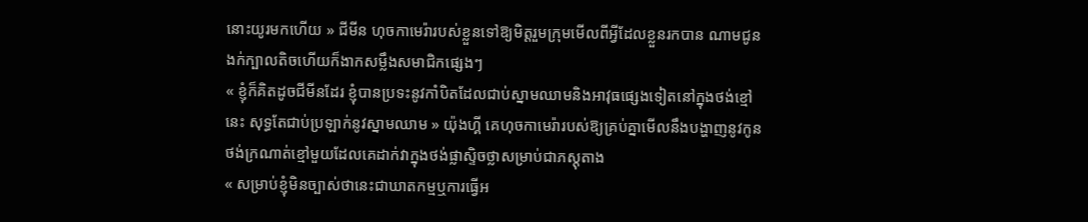នោះយូរមកហើយ » ជីមីន ហុចកាមេរ៉ារបស់ខ្លួនទៅឱ្យមិត្តរួមក្រុមមើលពីអ្វីដែលខ្លួនរកបាន ណាមជូនងក់ក្បាលតិចហើយក៏ងាកសម្លឹងសមាជិកផ្សេងៗ
« ខ្ញុំក៏គិតដូចជីមីនដែរ ខ្ញុំបានប្រទះនូវកាំបិតដែលជាប់ស្នាមឈាមនិងអាវុធផ្សេងទៀតនៅក្នុងថង់ខ្មៅនេះ សុទ្ធតែជាប់ប្រឡាក់នូវស្នាមឈាម » យ៉ុងហ្គី គេហុចកាមេរ៉ារបស់ឱ្យគ្រប់គ្នាមើលនឹងបង្ហាញនូវកូនថង់ក្រណាត់ខ្មៅមួយដែលគេដាក់វាក្នុងថង់ផ្លាស្ទិចថ្លាសម្រាប់ជាភស្តុតាង
« សម្រាប់ខ្ញុំមិនច្បាស់ថានេះជាឃាតកម្មឬការធ្វើអ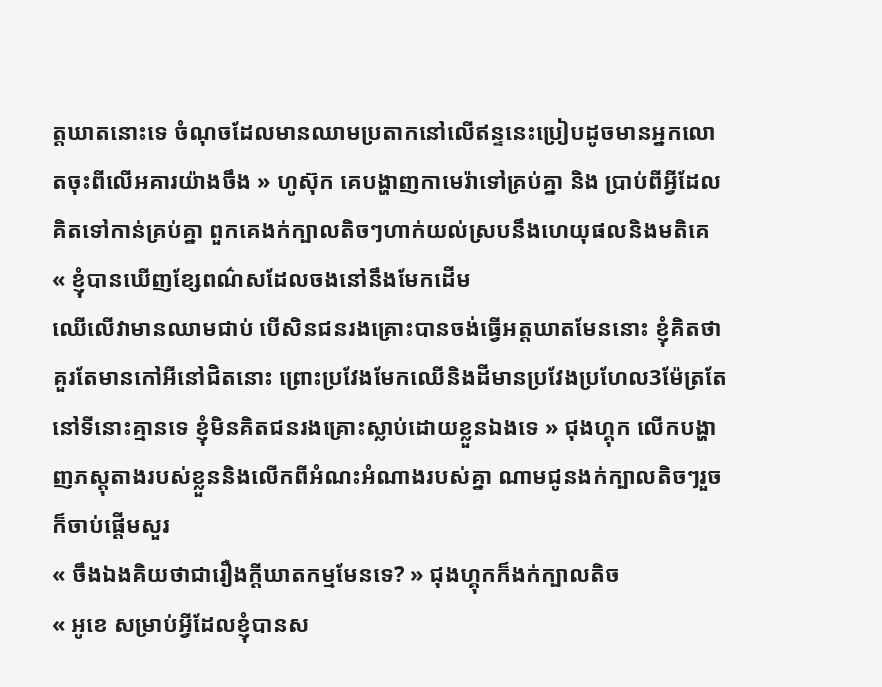ត្តឃាតនោះទេ ចំណុចដែលមានឈាមប្រតាកនៅលើឥន្ទនេះប្រៀបដូចមានអ្នកលោតចុះពីលើអគារយ៉ាងចឹង » ហូស៊ុក គេបង្ហាញកាមេរ៉ាទៅគ្រប់គ្នា និង ប្រាប់ពីអ្វីដែលគិតទៅកាន់គ្រប់គ្នា ពួកគេងក់ក្បាលតិចៗហាក់យល់ស្របនឹងហេយុផលនិងមតិគេ
« ខ្ញុំបានឃើញខ្សែពណ៌សដែលចងនៅនឹងមែកដើម
ឈើលើវាមានឈាមជាប់ បើសិនជនរងគ្រោះបានចង់ធ្វើអត្តឃាតមែននោះ ខ្ញុំគិតថាគួរតែមានកៅអីនៅជិតនោះ ព្រោះប្រវែងមែកឈើនិងដីមានប្រវែងប្រហែល3ម៉ែត្រតែនៅទីនោះគ្មានទេ ខ្ញុំមិនគិតជនរងគ្រោះស្លាប់ដោយខ្លួនឯងទេ » ជុងហ្គុក លើកបង្ហាញភស្ដុតាងរបស់ខ្លួននិងលើកពីអំណះអំណាងរបស់គ្នា ណាមជូនងក់ក្បាលតិចៗរួចក៏ចាប់ផ្ដើមសួរ
« ចឹងឯងគិយថាជារឿងក្ដីឃាតកម្មមែនទេ? » ជុងហ្គុកក៏ងក់ក្បាលតិច
« អូខេ សម្រាប់អ្វីដែលខ្ញុំបានស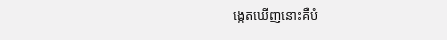ង្កេតឃើញនោះគឺបំ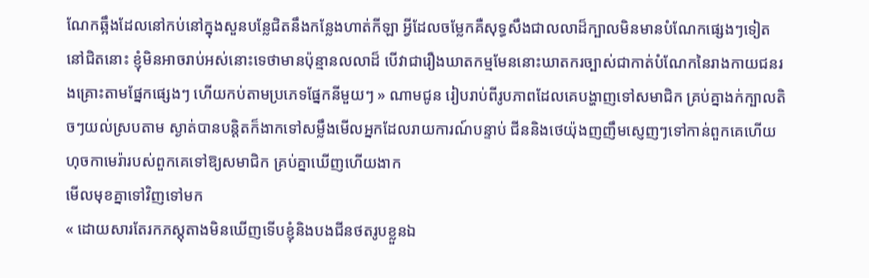ណែកឆ្អឹងដែលនៅកប់នៅក្នុងសួនបន្លែជិតនឹងកន្លែងហាត់កីឡា អ្វីដែលចម្លែកគឺសុទ្ធសឹងជាលលាដ៏ក្បាលមិនមានបំណែកផ្សេងៗទៀតនៅជិតនោះ ខ្ញុំមិនអាចរាប់អស់នោះទេថាមានប៉ុន្មានលលាដ៏ បើវាជារឿងឃាតកម្មមែននោះឃាតករច្បាស់ជាកាត់បំណែកនៃរាងកាយជនរងគ្រោះតាមផ្នែកផ្សេងៗ ហើយកប់តាមប្រភេទផ្នែកនីមួយៗ » ណាមជូន រៀបរាប់ពីរូបភាពដែលគេបង្ហាញទៅសមាជិក គ្រប់គ្នាងក់ក្បាលតិចៗយល់ស្របតាម ស្ងាត់បានបន្ដិតក៏ងាកទៅសម្លឹងមើលអ្នកដែលរាយការណ៍បន្ទាប់ ជីននិងថេយ៉ុងញញឹមស្ញេញៗទៅកាន់ពួកគេហើយហុចកាមេរ៉ារបស់ពួកគេទៅឱ្យសមាជិក គ្រប់គ្នាឃើញហើយងាក
មើលមុខគ្នាទៅវិញទៅមក
« ដោយសារតែរកភស្ដុតាងមិនឃើញទើបខ្ញុំនិងបងជីនថតរូបខ្លួនឯ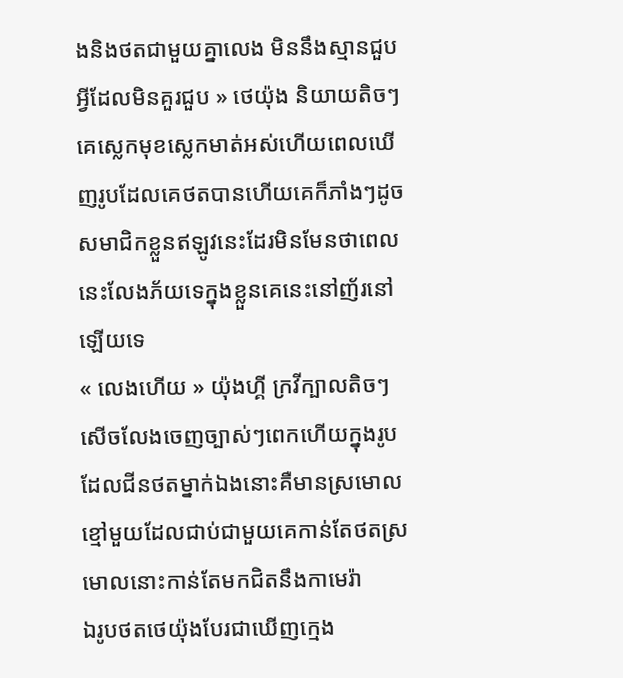ងនិងថតជាមួយគ្នាលេង មិននឹងស្មានជួបអ្វីដែលមិនគួរជួប » ថេយ៉ុង និយាយតិចៗគេស្លេកមុខស្លេកមាត់អស់ហើយពេលឃើញរូបដែលគេថតបានហើយគេក៏ភាំងៗដូចសមាជិកខ្លួនឥឡូវនេះដែរមិនមែនថាពេលនេះលែងភ័យទេក្នុងខ្លួនគេនេះនៅញ័រនៅឡើយទេ
« លេងហើយ » យ៉ុងហ្គី ក្រវីក្បាលតិចៗសើចលែងចេញច្បាស់ៗពេកហើយក្នុងរូបដែលជីនថតម្នាក់ឯងនោះគឺមានស្រមោលខ្មៅមួយដែលជាប់ជាមួយគេកាន់តែថតស្រមោលនោះកាន់តែមកជិតនឹងកាមេរ៉ា
ឯរូបថតថេយ៉ុងបែរជាឃើញក្មេង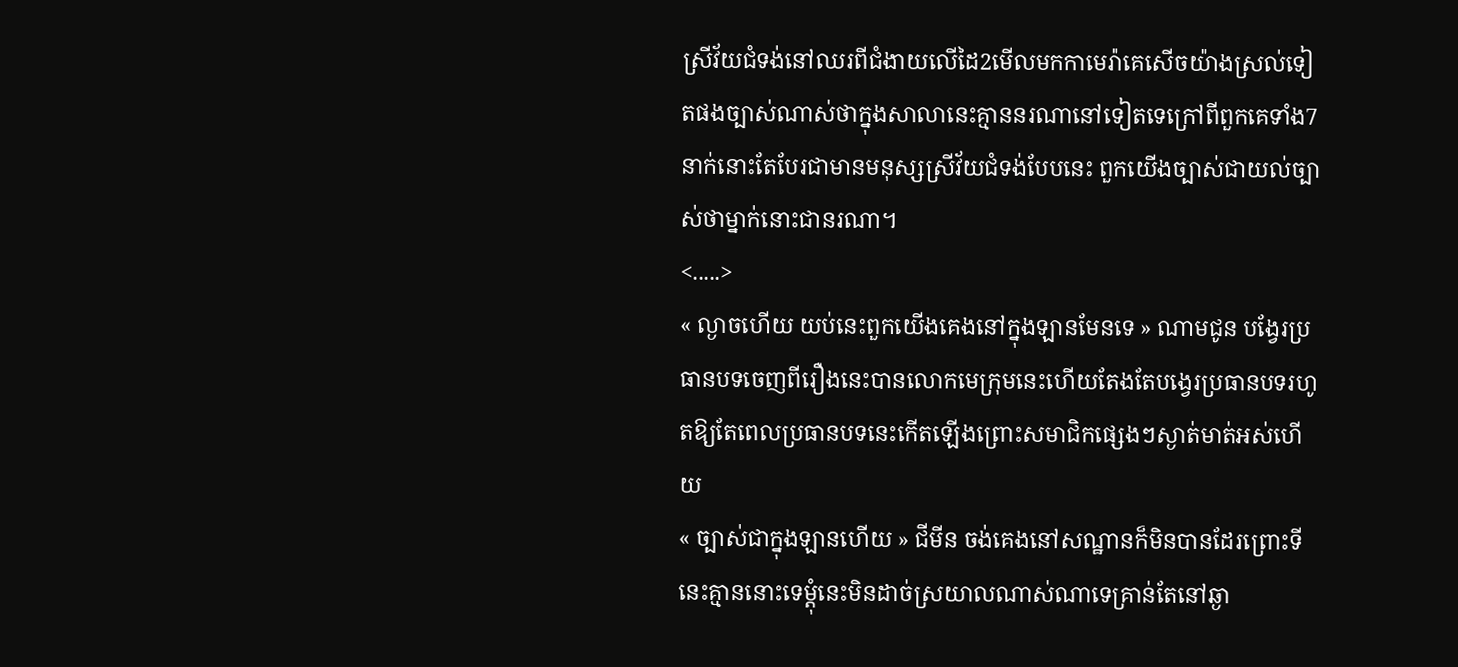ស្រីវ័យជំទង់នៅឈរពីជំងាយលើដៃ2មើលមកកាមេរ៉ាគេសើចយ៉ាងស្រល់ទៀតផងច្បាស់ណាស់ថាក្នុងសាលានេះគ្មាននរណានៅទៀតទេក្រៅពីពួកគេទាំង7នាក់នោះតែបែរជាមានមនុស្សស្រីវ័យជំទង់បែបនេះ ពួកយើងច្បាស់ជាយល់ច្បាស់ថាម្នាក់នោះជានរណា។
<.....>
« ល្ងាចហើយ យប់នេះពួកយើងគេងនៅក្នុងឡានមែនទេ » ណាមជូន បង្វែរប្រធានបទចេញពីរឿងនេះបានលោកមេក្រុមនេះហើយតែងតែបង្វេរប្រធានបទរហូតឱ្យតែពេលប្រធានបទនេះកើតឡើងព្រោះសមាជិកផ្សេងៗស្ងាត់មាត់អស់ហើយ
« ច្បាស់ជាក្នុងឡានហើយ » ជីមីន ចង់គេងនៅសណ្ឋានក៏មិនបានដែរព្រោះទីនេះគ្មាននោះទេម្ដុំនេះមិនដាច់ស្រយាលណាស់ណាទេគ្រាន់តែនៅឆ្ងា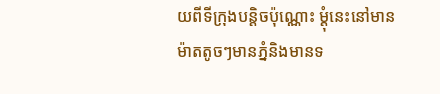យពីទីក្រុងបន្ដិចប៉ុណ្ណោះ ម្ដុំនេះនៅមានម៉ាតតូចៗមានភ្នំនិងមានទ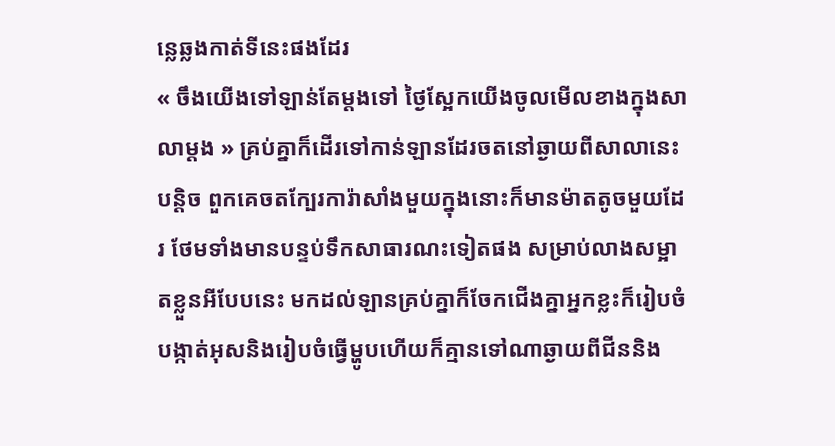ន្លេឆ្លងកាត់ទីនេះផងដែរ
« ចឹងយើងទៅឡាន់តែម្ដងទៅ ថ្ងៃស្អែកយើងចូលមើលខាងក្នុងសាលាម្ដង » គ្រប់គ្នាក៏ដើរទៅកាន់ឡានដែរចតនៅឆ្ងាយពីសាលានេះបន្ដិច ពួកគេចតក្បែរការ៉ាសាំងមួយក្នុងនោះក៏មានម៉ាតតូចមួយដែរ ថែមទាំងមានបន្ទប់ទឹកសាធារណះទៀតផង សម្រាប់លាងសម្អាតខ្លួនអីបែបនេះ មកដល់ឡានគ្រប់គ្នាក៏ចែកជើងគ្នាអ្នកខ្លះក៏រៀបចំបង្កាត់អុសនិងរៀបចំធ្វើម្ហូបហើយក៏គ្មានទៅណាឆ្ងាយពីជីននិង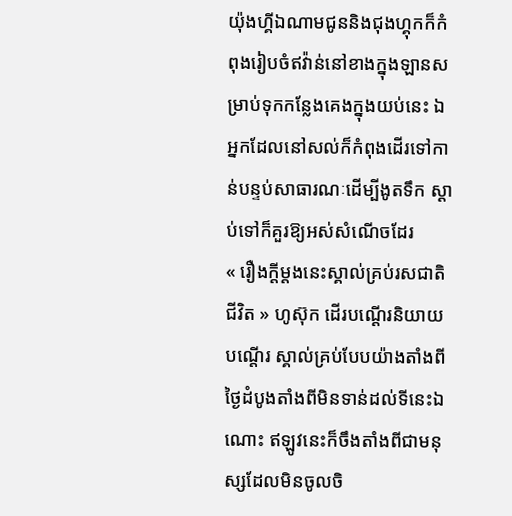យ៉ុងហ្គីឯណាមជូននិងជុងហ្គុកក៏កំពុងរៀបចំឥវ៉ាន់នៅខាងក្នុងឡានសម្រាប់ទុកកន្លែងគេងក្នុងយប់នេះ ឯអ្នកដែលនៅសល់ក៏កំពុងដើរទៅកាន់បន្ទប់សាធារណៈដើម្បីងូតទឹក ស្ដាប់ទៅក៏គួរឱ្យអស់សំណើចដែរ
« រឿងក្ដីម្ដងនេះស្គាល់គ្រប់រសជាតិជីវិត » ហូស៊ុក ដើរបណ្ដើរនិយាយបណ្ដើរ ស្គាល់គ្រប់បែបយ៉ាងតាំងពីថ្ងៃដំបូងតាំងពីមិនទាន់ដល់ទីនេះឯណោះ ឥឡូវនេះក៏ចឹងតាំងពីជាមនុស្សដែលមិនចូលចិ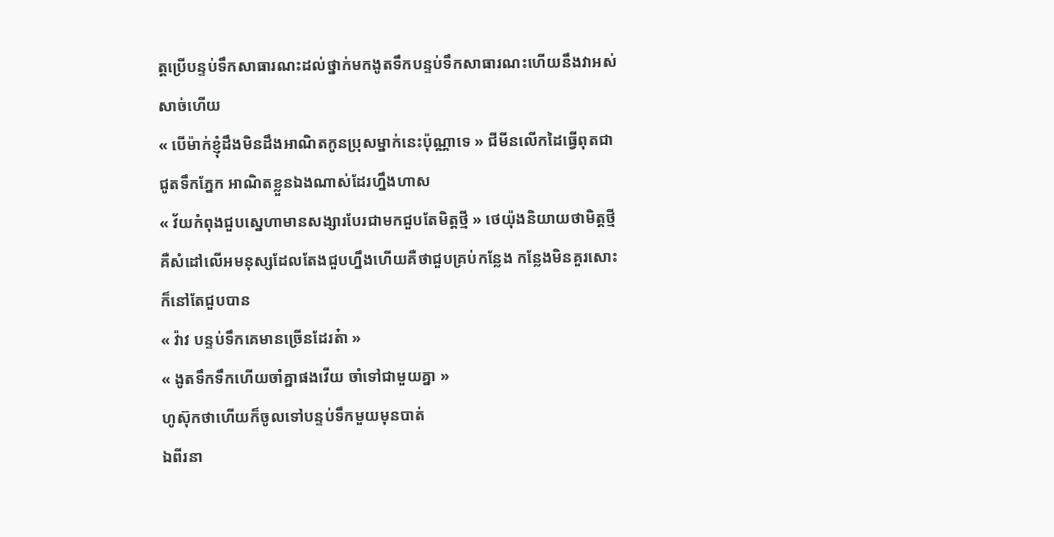ត្តប្រើបន្ទប់ទឹកសាធារណះដល់ថ្នាក់មកងូតទឹកបន្ទប់ទឹកសាធារណះហើយនឹងវាអស់សាច់ហើយ
« បើម៉ាក់ខ្ញុំដឹងមិនដឹងអាណិតកូនប្រុសម្នាក់នេះប៉ុណ្ណាទេ » ជីមីនលើកដៃធ្វើពុតជាជូតទឹកភ្នែក អាណិតខ្លួនឯងណាស់ដែរហ្នឹងហាស
« វ័យកំពុងជួបស្នេហាមានសង្សារបែរជាមកជួបតែមិត្តថ្មី » ថេយ៉ុងនិយាយថាមិត្តថ្មីគឺសំដៅលើអមនុស្សដែលតែងជួបហ្នឹងហើយគឺថាជួបគ្រប់កន្លែង កន្លែងមិនគួរសោះក៏នៅតែជួបបាន
« វ៉ាវ បន្ទប់ទឹកគេមានច្រើនដែរត៎ា »
« ងូតទឹកទឹកហើយចាំគ្នាផងវើយ ចាំទៅជាមួយគ្នា »
ហូស៊ុកថាហើយក៏ចូលទៅបន្ទប់ទឹកមួយមុនបាត់
ឯពីរនា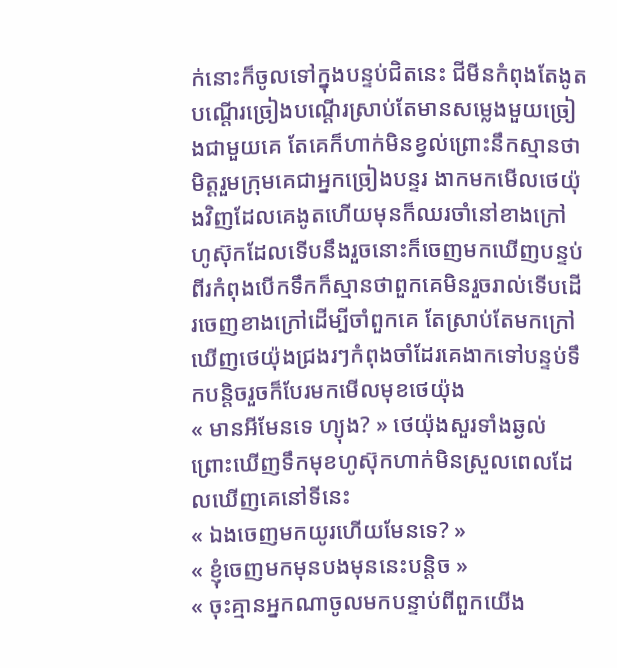ក់នោះក៏ចូលទៅក្នុងបន្ទប់ជិតនេះ ជីមីនកំពុងតែងូតបណ្ដើរច្រៀងបណ្ដើរស្រាប់តែមានសម្លេងមួយច្រៀងជាមួយគេ តែគេក៏ហាក់មិនខ្វល់ព្រោះនឹកស្មានថាមិត្តរួមក្រុមគេជាអ្នកច្រៀងបន្ទរ ងាកមកមើលថេយ៉ុងវិញដែលគេងូតហើយមុនក៏ឈរចាំនៅខាងក្រៅ ហូស៊ុកដែលទើបនឹងរួចនោះក៏ចេញមកឃើញបន្ទប់ពីរកំពុងបើកទឹកក៏ស្មានថាពួកគេមិនរួចរាល់ទើបដើរចេញខាងក្រៅដើម្បីចាំពួកគេ តែស្រាប់តែមកក្រៅឃើញថេយ៉ុងជ្រងរៗកំពុងចាំដែរគេងាកទៅបន្ទប់ទឹកបន្តិចរួចក៏បែរមកមើលមុខថេយ៉ុង
« មានអីមែនទេ ហ្យុង? » ថេយ៉ុងសួរទាំងឆ្ងល់ព្រោះឃើញទឹកមុខហូស៊ុកហាក់មិនស្រួលពេលដែលឃើញគេនៅទីនេះ
« ឯងចេញមកយូរហើយមែនទេ? »
« ខ្ញុំចេញមកមុនបងមុននេះបន្តិច »
« ចុះគ្មានអ្នកណាចូលមកបន្ទាប់ពីពួកយើង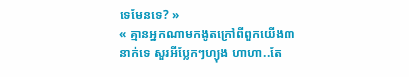ទេមែនទេ? »
« គ្មានអ្នកណាមកងូតក្រៅពីពួកយើង៣នាក់ទេ សួរអីប្លែកៗហ្យុង ហាហា..តែ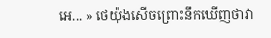អេ... » ថេយ៉ុងសើចព្រោះនឹកឃើញថាវា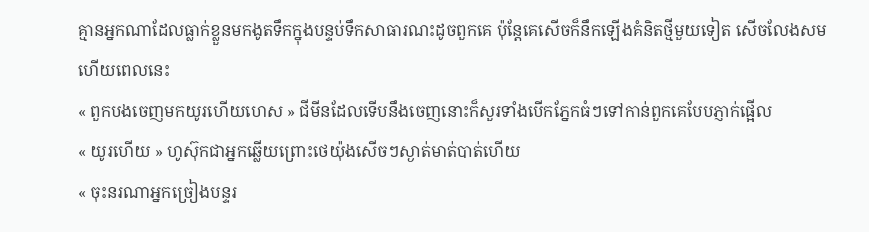គ្មានអ្នកណាដែលធ្លាក់ខ្លួនមកងូតទឹកក្នុងបន្ទប់ទឹកសាធារណះដូចពួកគេ ប៉ុន្តែគេសើចក៏នឹកឡើងគំនិតថ្មីមួយទៀត សើចលែងសមហើយពេលនេះ
« ពួកបងចេញមកយូរហើយហេស » ជីមីនដែលទើបនឹងចេញនោះក៏សួរទាំងបើកភ្នែកធំៗទៅកាន់ពួកគេបែបភ្ញាក់ផ្អើល
« យូរហើយ » ហូស៊ុកជាអ្នកឆ្លើយព្រោះថេយ៉ុងសើចៗស្ងាត់មាត់បាត់ហើយ
« ចុះនរណាអ្នកច្រៀងបន្ទរ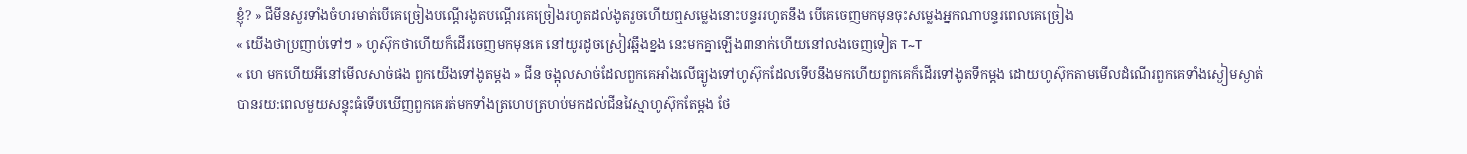ខ្ញុំ? » ជីមីនសួរទាំងចំហរមាត់បើគេច្រៀងបណ្ដើរងូតបណ្ដើរគេច្រៀងរហូតដល់ងូតរួចហើយឮសម្លេងនោះបន្ទររហូតនឹង បើគេចេញមកមុនចុះសម្លេងអ្នកណាបន្ទរពេលគេច្រៀង
« យើងថាប្រញាប់ទៅៗ » ហូស៊ុកថាហើយក៏ដើរចេញមកមុនគេ នៅយូរដូចស្រៀវឆ្អឹងខ្នង នេះមកគ្នាឡើង៣នាក់ហើយនៅលងចេញទៀត T~T
« ហេ មកហើយអីនៅមើលសាច់ផង ពួកយើងទៅងូតម្ដង » ជីន ចង្អុលសាច់ដែលពួកគេអាំងលើធ្យូងទៅហូស៊ុកដែលទើបនឹងមកហើយពួកគេក៏ដើរទៅងូតទឹកម្ដង ដោយហូស៊ុកតាមមើលដំណើរពួកគេទាំងស្ងៀមស្ងាត់
បានរយ:ពេលមួយសន្ទុះធំទើបឃើញពួកគេរត់មកទាំងត្រហេបត្រហប់មកដល់ជីនវៃស្មាហូស៊ុកតែម្ដង ថែ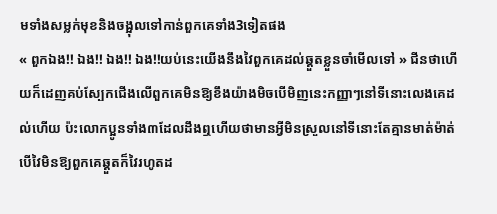មទាំងសម្លក់មុខនិងចង្អុលទៅកាន់ពួកគេទាំង3ទៀតផង
« ពួកឯង!! ឯង!! ឯង!! ឯង!!យប់នេះយើងនឹងវៃពួកគេដល់ឆ្គួតខ្លួនចាំមើលទៅ » ជីនថាហើយក៏ដេញគប់ស្បែកជើងលើពួកគេមិនឱ្យខឹងយ៉ាងមិចបើមិញនេះកញ្ញាៗនៅទីនោះលេងគេដល់ហើយ ប៉ះលោកប្អូនទាំង៣ដែលដឹងឮហើយថាមានអ្វីមិនស្រួលនៅទីនោះតែគ្មានមាត់ម៉ាត់ បើវៃមិនឱ្យពួកគេឆ្គួតក៏វៃរហូតដ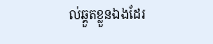ល់ឆ្គួតខ្លួនឯងដែរ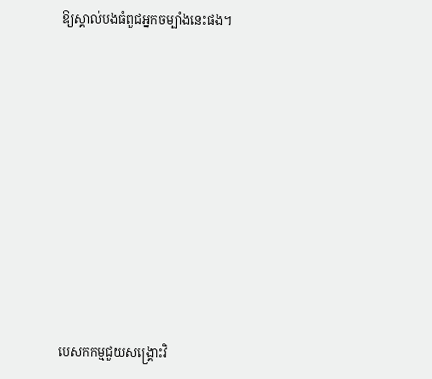ឱ្យស្គាល់បងធំពួជអ្នកចម្បាំងនេះផង។











បេសកកម្មជួយសង្គ្រោះវិ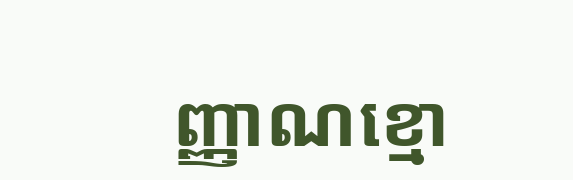ញ្ញាណខ្មោ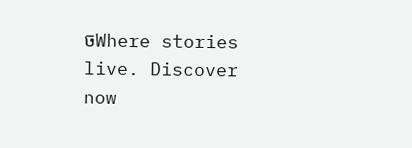ចWhere stories live. Discover now